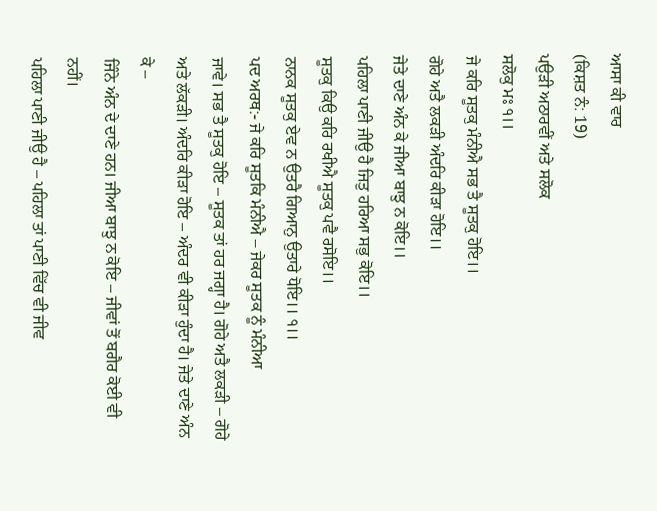ਆਸਾ ਕੀ ਵਾਰ
(ਕਿਸ਼ਤ ਨੰ: 19)
ਪਉੜੀ ਅਠਾਰਵੀਂ ਅਤੇ ਸਲੋਕ
ਸਲੋਕੁ ਮਃ ੧।।
ਜੇ ਕਰਿ ਸੂਤਕੁ ਮੰਨੀਐ ਸਭ ਤੈ ਸੂਤਕੁ ਹੋਇ।।
ਗੋਹੇ ਅਤੈ ਲਕੜੀ ਅੰਦਰਿ ਕੀੜਾ ਹੋਇ।।
ਜੇਤੇ ਦਾਣੇ ਅੰਨ ਕੇ ਜੀਆ ਬਾਝੁ ਨ ਕੋਇ।।
ਪਹਿਲਾ ਪਾਣੀ ਜੀਉ ਹੈ ਜਿਤੁ ਹਰਿਆ ਸਭੁ ਕੋਇ।।
ਸੂਤਕੁ ਕਿਉ ਕਰਿ ਰਖੀਐ ਸੂਤਕੁ ਪਵੈ ਰਸੋਇ।।
ਨਾਨਕ ਸੂਤਕੁ ਏਵ ਨ ਉਤਰੈ ਗਿਆਨੁ ਉਤਾਰੇ ਧੋਇ।। ੧।।
ਪਦ ਅਰਥ:- ਜੇ ਕਰਿ ਸੂਤਕਿ ਮੰਨੀਐ – ਜੇਕਰ ਸੂਤਕ ਨੂੰ ਮੰਨੀਆ
ਜਾਵੇ। ਸਭ ਤੈ ਸੂਤਕੁ ਹੋਇ – ਸੂਤਕ ਤਾਂ ਹਰ ਜਗ੍ਹਾ ਹੈ। ਗੋਹੇ ਅਤੈ ਲਕੜੀ – ਗੋਹੇ
ਅਤੇ ਲੱਕੜੀ। ਅੰਦਰਿ ਕੀੜਾ ਹੋਇ – ਅੰਦਰ ਵੀ ਕੀੜਾ ਹੁੰਦਾ ਹੈ। ਜੇਤੇ ਦਾਣੇ ਅੰਨ ਕੇ –
ਜਿੰਨੇ ਅੰਨ ਦੇ ਦਾਣੇ ਹਨ। ਜੀਆ ਬਾਝੁ ਨ ਕੋਇ – ਜੀਵਾਂ ਤੋਂ ਬਗੈਰ ਕੋਈ ਵੀ ਨਹੀਂ।
ਪਹਿਲਾ ਪਾਣੀ ਜੀਉ ਹੈ – ਪਹਿਲਾ ਤਾਂ ਪਾਣੀ ਵਿੱਚ ਵੀ ਜੀਵ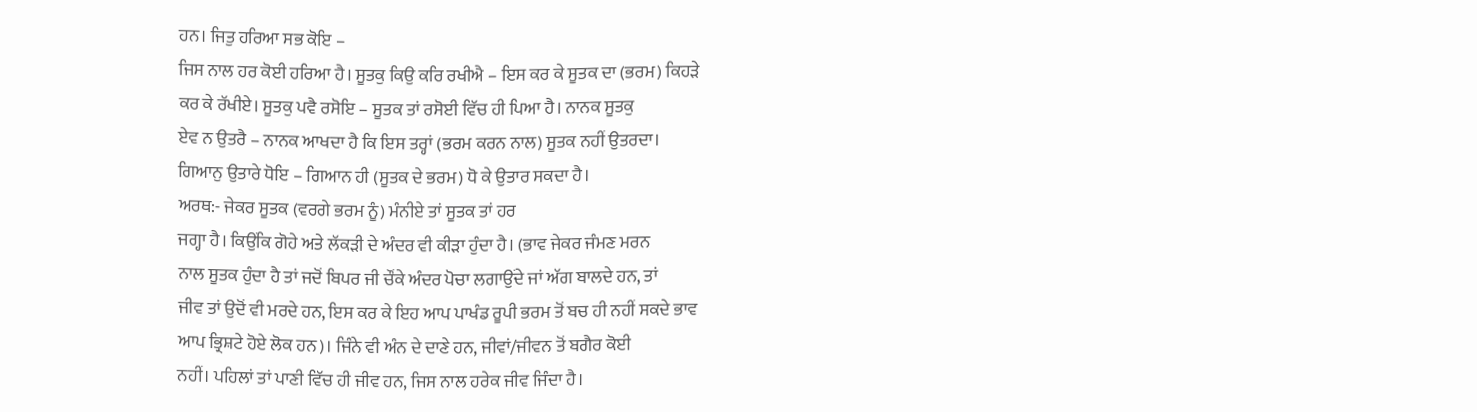ਹਨ। ਜਿਤੁ ਹਰਿਆ ਸਭ ਕੋਇ –
ਜਿਸ ਨਾਲ ਹਰ ਕੋਈ ਹਰਿਆ ਹੈ। ਸੂਤਕੁ ਕਿਉ ਕਰਿ ਰਖੀਐ – ਇਸ ਕਰ ਕੇ ਸੂਤਕ ਦਾ (ਭਰਮ) ਕਿਹੜੇ
ਕਰ ਕੇ ਰੱਖੀਏ। ਸੂਤਕੁ ਪਵੈ ਰਸੋਇ – ਸੂਤਕ ਤਾਂ ਰਸੋਈ ਵਿੱਚ ਹੀ ਪਿਆ ਹੈ। ਨਾਨਕ ਸੂਤਕੁ
ਏਵ ਨ ਉਤਰੈ – ਨਾਨਕ ਆਖਦਾ ਹੈ ਕਿ ਇਸ ਤਰ੍ਹਾਂ (ਭਰਮ ਕਰਨ ਨਾਲ) ਸੂਤਕ ਨਹੀਂ ਉਤਰਦਾ।
ਗਿਆਨੁ ਉਤਾਰੇ ਧੋਇ – ਗਿਆਨ ਹੀ (ਸੂਤਕ ਦੇ ਭਰਮ) ਧੋ ਕੇ ਉਤਾਰ ਸਕਦਾ ਹੈ।
ਅਰਥ:- ਜੇਕਰ ਸੂਤਕ (ਵਰਗੇ ਭਰਮ ਨੂੰ) ਮੰਨੀਏ ਤਾਂ ਸੂਤਕ ਤਾਂ ਹਰ
ਜਗ੍ਹਾ ਹੈ। ਕਿਉਂਕਿ ਗੋਹੇ ਅਤੇ ਲੱਕੜੀ ਦੇ ਅੰਦਰ ਵੀ ਕੀੜਾ ਹੁੰਦਾ ਹੈ। (ਭਾਵ ਜੇਕਰ ਜੰਮਣ ਮਰਨ
ਨਾਲ ਸੂਤਕ ਹੁੰਦਾ ਹੈ ਤਾਂ ਜਦੋਂ ਬਿਪਰ ਜੀ ਚੌਂਕੇ ਅੰਦਰ ਪੋਚਾ ਲਗਾਉਂਦੇ ਜਾਂ ਅੱਗ ਬਾਲਦੇ ਹਨ, ਤਾਂ
ਜੀਵ ਤਾਂ ਉਦੋਂ ਵੀ ਮਰਦੇ ਹਨ, ਇਸ ਕਰ ਕੇ ਇਹ ਆਪ ਪਾਖੰਡ ਰੂਪੀ ਭਰਮ ਤੋਂ ਬਚ ਹੀ ਨਹੀਂ ਸਕਦੇ ਭਾਵ
ਆਪ ਭ੍ਰਿਸ਼ਟੇ ਹੋਏ ਲੋਕ ਹਨ)। ਜਿੰਨੇ ਵੀ ਅੰਨ ਦੇ ਦਾਣੇ ਹਨ, ਜੀਵਾਂ/ਜੀਵਨ ਤੋਂ ਬਗੈਰ ਕੋਈ
ਨਹੀਂ। ਪਹਿਲਾਂ ਤਾਂ ਪਾਣੀ ਵਿੱਚ ਹੀ ਜੀਵ ਹਨ, ਜਿਸ ਨਾਲ ਹਰੇਕ ਜੀਵ ਜਿੰਦਾ ਹੈ।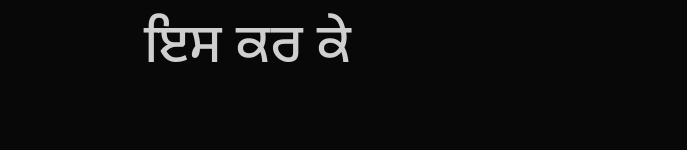ਇਸ ਕਰ ਕੇ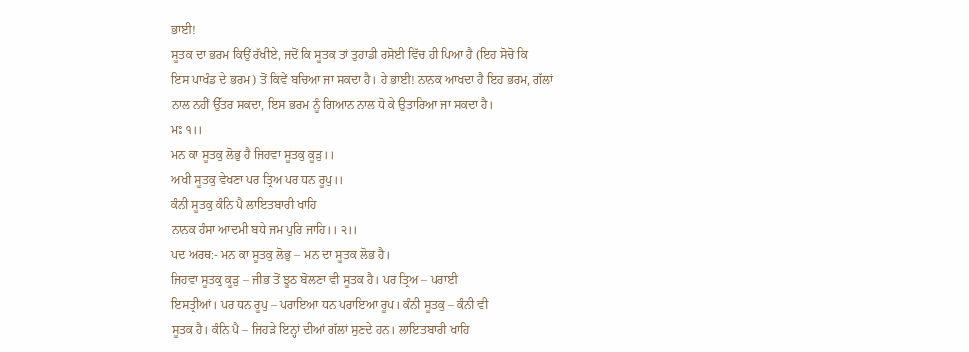ਭਾਈ!
ਸੂਤਕ ਦਾ ਭਰਮ ਕਿਉਂ ਰੱਖੀਏ, ਜਦੋਂ ਕਿ ਸੂਤਕ ਤਾਂ ਤੁਹਾਡੀ ਰਸੋਈ ਵਿੱਚ ਹੀ ਪਿਆ ਹੈ (ਇਹ ਸੋਚੋ ਕਿ
ਇਸ ਪਾਖੰਡ ਦੇ ਭਰਮ) ਤੋਂ ਕਿਵੇਂ ਬਚਿਆ ਜਾ ਸਕਦਾ ਹੈ। ਹੇ ਭਾਈ! ਨਾਨਕ ਆਖਦਾ ਹੈ ਇਹ ਭਰਮ, ਗੱਲਾਂ
ਨਾਲ ਨਹੀਂ ਉੱਤਰ ਸਕਦਾ, ਇਸ ਭਰਮ ਨੂੰ ਗਿਆਨ ਨਾਲ ਧੋ ਕੇ ਉਤਾਰਿਆ ਜਾ ਸਕਦਾ ਹੈ।
ਮਃ ੧।।
ਮਨ ਕਾ ਸੂਤਕੁ ਲੋਭੁ ਹੈ ਜਿਹਵਾ ਸੂਤਕੁ ਕੂੜੁ।।
ਅਖੀ ਸੂਤਕੁ ਵੇਖਣਾ ਪਰ ਤ੍ਰਿਅ ਪਰ ਧਨ ਰੂਪੁ।।
ਕੰਨੀ ਸੂਤਕੁ ਕੰਨਿ ਪੈ ਲਾਇਤਬਾਰੀ ਖਾਹਿ
ਨਾਨਕ ਹੰਸਾ ਆਦਮੀ ਬਧੇ ਜਮ ਪੁਰਿ ਜਾਹਿ।। ੨।।
ਪਦ ਅਰਥ:- ਮਨ ਕਾ ਸੂਤਕੁ ਲੋਭੁ – ਮਨ ਦਾ ਸੂਤਕ ਲੋਭ ਹੈ।
ਜਿਹਵਾ ਸੂਤਕੁ ਕੂੜੁ – ਜੀਭ ਤੋਂ ਝੂਠ ਬੋਲਣਾ ਵੀ ਸੂਤਕ ਹੈ। ਪਰ ਤ੍ਰਿਅ – ਪਰਾਈ
ਇਸਤ੍ਰੀਆਂ। ਪਰ ਧਨ ਰੂਪੁ – ਪਰਾਇਆ ਧਨ ਪਰਾਇਆ ਰੂਪ। ਕੰਨੀ ਸੂਤਕੁ – ਕੰਨੀ ਵੀ
ਸੂਤਕ ਹੈ। ਕੰਨਿ ਪੈ – ਜਿਹੜੇ ਇਨ੍ਹਾਂ ਦੀਆਂ ਗੱਲਾਂ ਸੁਣਦੇ ਹਨ। ਲਾਇਤਬਾਰੀ ਖਾਹਿ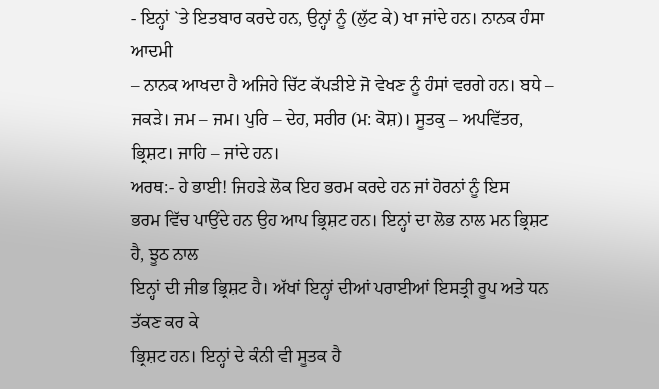- ਇਨ੍ਹਾਂ `ਤੇ ਇਤਬਾਰ ਕਰਦੇ ਹਨ, ਉਨ੍ਹਾਂ ਨੂੰ (ਲੁੱਟ ਕੇ) ਖਾ ਜਾਂਦੇ ਹਨ। ਨਾਨਕ ਹੰਸਾ ਆਦਮੀ
– ਨਾਨਕ ਆਖਦਾ ਹੈ ਅਜਿਹੇ ਚਿੱਟ ਕੱਪੜੀਏ ਜੋ ਵੇਖਣ ਨੂੰ ਹੰਸਾਂ ਵਰਗੇ ਹਨ। ਬਧੇ –
ਜਕੜੇ। ਜਮ – ਜਮ। ਪੁਰਿ – ਦੇਹ, ਸਰੀਰ (ਮ: ਕੋਸ਼)। ਸੂਤਕੁ – ਅਪਵਿੱਤਰ,
ਭ੍ਰਿਸ਼ਟ। ਜਾਹਿ – ਜਾਂਦੇ ਹਨ।
ਅਰਥ:- ਹੇ ਭਾਈ! ਜਿਹੜੇ ਲੋਕ ਇਹ ਭਰਮ ਕਰਦੇ ਹਨ ਜਾਂ ਹੋਰਨਾਂ ਨੂੰ ਇਸ
ਭਰਮ ਵਿੱਚ ਪਾਉਂਦੇ ਹਨ ਉਹ ਆਪ ਭ੍ਰਿਸ਼ਟ ਹਨ। ਇਨ੍ਹਾਂ ਦਾ ਲੋਭ ਨਾਲ ਮਨ ਭ੍ਰਿਸ਼ਟ ਹੈ, ਝੂਠ ਨਾਲ
ਇਨ੍ਹਾਂ ਦੀ ਜੀਭ ਭ੍ਰਿਸ਼ਟ ਹੈ। ਅੱਖਾਂ ਇਨ੍ਹਾਂ ਦੀਆਂ ਪਰਾਈਆਂ ਇਸਤ੍ਰੀ ਰੂਪ ਅਤੇ ਧਨ ਤੱਕਣ ਕਰ ਕੇ
ਭ੍ਰਿਸ਼ਟ ਹਨ। ਇਨ੍ਹਾਂ ਦੇ ਕੰਨੀ ਵੀ ਸੂਤਕ ਹੈ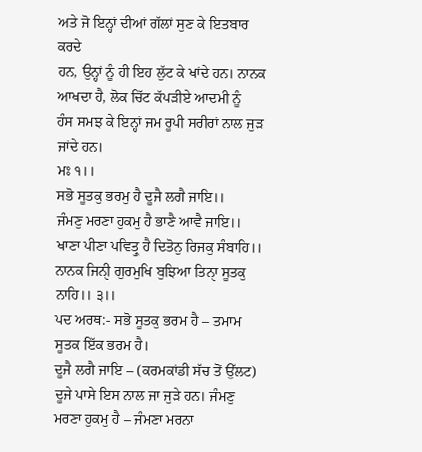ਅਤੇ ਜੋ ਇਨ੍ਹਾਂ ਦੀਆਂ ਗੱਲਾਂ ਸੁਣ ਕੇ ਇਤਬਾਰ ਕਰਦੇ
ਹਨ, ਉਨ੍ਹਾਂ ਨੂੰ ਹੀ ਇਹ ਲੁੱਟ ਕੇ ਖਾਂਦੇ ਹਨ। ਨਾਨਕ ਆਖਦਾ ਹੈ, ਲੋਕ ਚਿੱਟ ਕੱਪੜੀਏ ਆਦਮੀ ਨੂੰ
ਹੰਸ ਸਮਝ ਕੇ ਇਨ੍ਹਾਂ ਜਮ ਰੂਪੀ ਸਰੀਰਾਂ ਨਾਲ ਜੁੜ ਜਾਂਦੇ ਹਨ।
ਮਃ ੧।।
ਸਭੋ ਸੂਤਕੁ ਭਰਮੁ ਹੈ ਦੂਜੈ ਲਗੈ ਜਾਇ।।
ਜੰਮਣੁ ਮਰਣਾ ਹੁਕਮੁ ਹੈ ਭਾਣੈ ਆਵੈ ਜਾਇ।।
ਖਾਣਾ ਪੀਣਾ ਪਵਿਤ੍ਰੁ ਹੈ ਦਿਤੋਨੁ ਰਿਜਕੁ ਸੰਬਾਹਿ।।
ਨਾਨਕ ਜਿਨੀੑ ਗੁਰਮੁਖਿ ਬੁਝਿਆ ਤਿਨਾੑ ਸੂਤਕੁ ਨਾਹਿ।। ੩।।
ਪਦ ਅਰਥ:- ਸਭੋ ਸੂਤਕੁ ਭਰਮ ਹੈ – ਤਮਾਮ ਸੂਤਕ ਇੱਕ ਭਰਮ ਹੈ।
ਦੂਜੈ ਲਗੈ ਜਾਇ – (ਕਰਮਕਾਂਡੀ ਸੱਚ ਤੋਂ ਉੱਲਟ) ਦੂਜੇ ਪਾਸੇ ਇਸ ਨਾਲ ਜਾ ਜੁੜੇ ਹਨ। ਜੰਮਣੁ
ਮਰਣਾ ਹੁਕਮੁ ਹੈ – ਜੰਮਣਾ ਮਰਨਾ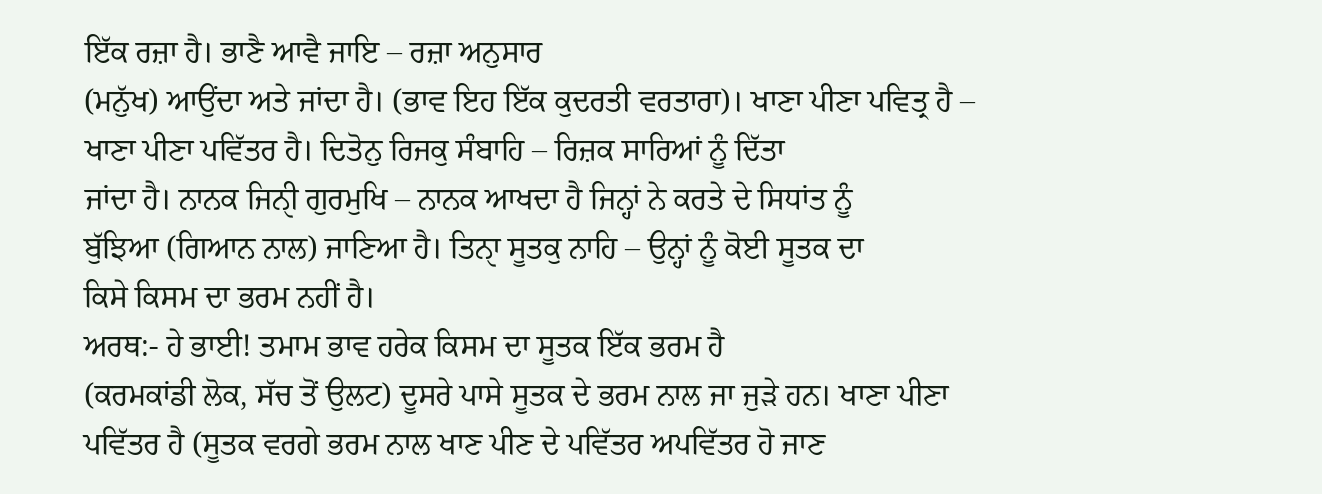ਇੱਕ ਰਜ਼ਾ ਹੈ। ਭਾਣੈ ਆਵੈ ਜਾਇ – ਰਜ਼ਾ ਅਨੁਸਾਰ
(ਮਨੁੱਖ) ਆਉਂਦਾ ਅਤੇ ਜਾਂਦਾ ਹੈ। (ਭਾਵ ਇਹ ਇੱਕ ਕੁਦਰਤੀ ਵਰਤਾਰਾ)। ਖਾਣਾ ਪੀਣਾ ਪਵਿਤ੍ਰ ਹੈ –
ਖਾਣਾ ਪੀਣਾ ਪਵਿੱਤਰ ਹੈ। ਦਿਤੋਨੁ ਰਿਜਕੁ ਸੰਬਾਹਿ – ਰਿਜ਼ਕ ਸਾਰਿਆਂ ਨੂੰ ਦਿੱਤਾ
ਜਾਂਦਾ ਹੈ। ਨਾਨਕ ਜਿਨੀੑ ਗੁਰਮੁਖਿ – ਨਾਨਕ ਆਖਦਾ ਹੈ ਜਿਨ੍ਹਾਂ ਨੇ ਕਰਤੇ ਦੇ ਸਿਧਾਂਤ ਨੂੰ
ਬੁੱਝਿਆ (ਗਿਆਨ ਨਾਲ) ਜਾਣਿਆ ਹੈ। ਤਿਨਾੑ ਸੂਤਕੁ ਨਾਹਿ – ਉਨ੍ਹਾਂ ਨੂੰ ਕੋਈ ਸੂਤਕ ਦਾ
ਕਿਸੇ ਕਿਸਮ ਦਾ ਭਰਮ ਨਹੀਂ ਹੈ।
ਅਰਥ:- ਹੇ ਭਾਈ! ਤਮਾਮ ਭਾਵ ਹਰੇਕ ਕਿਸਮ ਦਾ ਸੂਤਕ ਇੱਕ ਭਰਮ ਹੈ
(ਕਰਮਕਾਂਡੀ ਲੋਕ, ਸੱਚ ਤੋਂ ਉਲਟ) ਦੂਸਰੇ ਪਾਸੇ ਸੂਤਕ ਦੇ ਭਰਮ ਨਾਲ ਜਾ ਜੁੜੇ ਹਨ। ਖਾਣਾ ਪੀਣਾ
ਪਵਿੱਤਰ ਹੈ (ਸੂਤਕ ਵਰਗੇ ਭਰਮ ਨਾਲ ਖਾਣ ਪੀਣ ਦੇ ਪਵਿੱਤਰ ਅਪਵਿੱਤਰ ਹੋ ਜਾਣ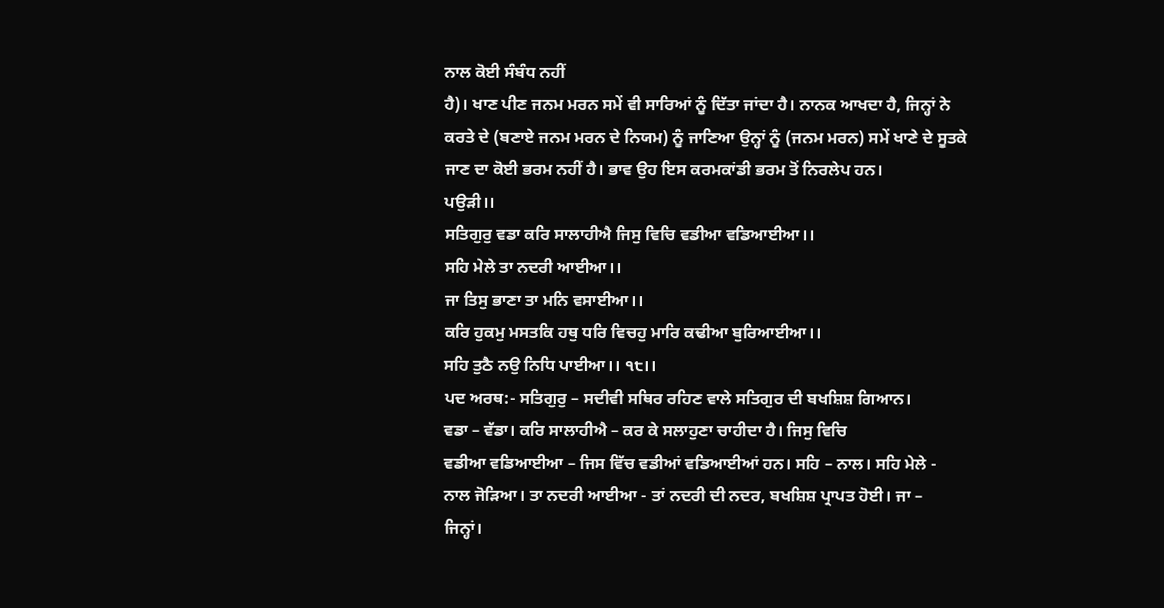ਨਾਲ ਕੋਈ ਸੰਬੰਧ ਨਹੀਂ
ਹੈ)। ਖਾਣ ਪੀਣ ਜਨਮ ਮਰਨ ਸਮੇਂ ਵੀ ਸਾਰਿਆਂ ਨੂੰ ਦਿੱਤਾ ਜਾਂਦਾ ਹੈ। ਨਾਨਕ ਆਖਦਾ ਹੈ, ਜਿਨ੍ਹਾਂ ਨੇ
ਕਰਤੇ ਦੇ (ਬਣਾਏ ਜਨਮ ਮਰਨ ਦੇ ਨਿਯਮ) ਨੂੰ ਜਾਣਿਆ ਉਨ੍ਹਾਂ ਨੂੰ (ਜਨਮ ਮਰਨ) ਸਮੇਂ ਖਾਣੇ ਦੇ ਸੂਤਕੇ
ਜਾਣ ਦਾ ਕੋਈ ਭਰਮ ਨਹੀਂ ਹੈ। ਭਾਵ ਉਹ ਇਸ ਕਰਮਕਾਂਡੀ ਭਰਮ ਤੋਂ ਨਿਰਲੇਪ ਹਨ।
ਪਉੜੀ।।
ਸਤਿਗੁਰੁ ਵਡਾ ਕਰਿ ਸਾਲਾਹੀਐ ਜਿਸੁ ਵਿਚਿ ਵਡੀਆ ਵਡਿਆਈਆ।।
ਸਹਿ ਮੇਲੇ ਤਾ ਨਦਰੀ ਆਈਆ।।
ਜਾ ਤਿਸੁ ਭਾਣਾ ਤਾ ਮਨਿ ਵਸਾਈਆ।।
ਕਰਿ ਹੁਕਮੁ ਮਸਤਕਿ ਹਥੁ ਧਰਿ ਵਿਚਹੁ ਮਾਰਿ ਕਢੀਆ ਬੁਰਿਆਈਆ।।
ਸਹਿ ਤੁਠੈ ਨਉ ਨਿਧਿ ਪਾਈਆ।। ੧੮।।
ਪਦ ਅਰਥ:- ਸਤਿਗੁਰੁ – ਸਦੀਵੀ ਸਥਿਰ ਰਹਿਣ ਵਾਲੇ ਸਤਿਗੁਰ ਦੀ ਬਖਸ਼ਿਸ਼ ਗਿਆਨ।
ਵਡਾ – ਵੱਡਾ। ਕਰਿ ਸਾਲਾਹੀਐ – ਕਰ ਕੇ ਸਲਾਹੁਣਾ ਚਾਹੀਦਾ ਹੈ। ਜਿਸੁ ਵਿਚਿ
ਵਡੀਆ ਵਡਿਆਈਆ – ਜਿਸ ਵਿੱਚ ਵਡੀਆਂ ਵਡਿਆਈਆਂ ਹਨ। ਸਹਿ – ਨਾਲ। ਸਹਿ ਮੇਲੇ -
ਨਾਲ ਜੋੜਿਆ। ਤਾ ਨਦਰੀ ਆਈਆ - ਤਾਂ ਨਦਰੀ ਦੀ ਨਦਰ, ਬਖਸ਼ਿਸ਼ ਪ੍ਰਾਪਤ ਹੋਈ। ਜਾ –
ਜਿਨ੍ਹਾਂ।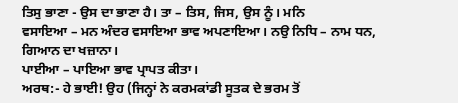ਤਿਸੁ ਭਾਣਾ - ਉਸ ਦਾ ਭਾਣਾ ਹੈ। ਤਾ – ਤਿਸ, ਜਿਸ, ਉਸ ਨੂੰ। ਮਨਿ
ਵਸਾਇਆ – ਮਨ ਅੰਦਰ ਵਸਾਇਆ ਭਾਵ ਅਪਣਾਇਆ। ਨਉ ਨਿਧਿ – ਨਾਮ ਧਨ, ਗਿਆਨ ਦਾ ਖਜ਼ਾਨਾ।
ਪਾਈਆ – ਪਾਇਆ ਭਾਵ ਪ੍ਰਾਪਤ ਕੀਤਾ।
ਅਰਥ:- ਹੇ ਭਾਈ! ਉਹ (ਜਿਨ੍ਹਾਂ ਨੇ ਕਰਮਕਾਂਡੀ ਸੂਤਕ ਦੇ ਭਰਮ ਤੋਂ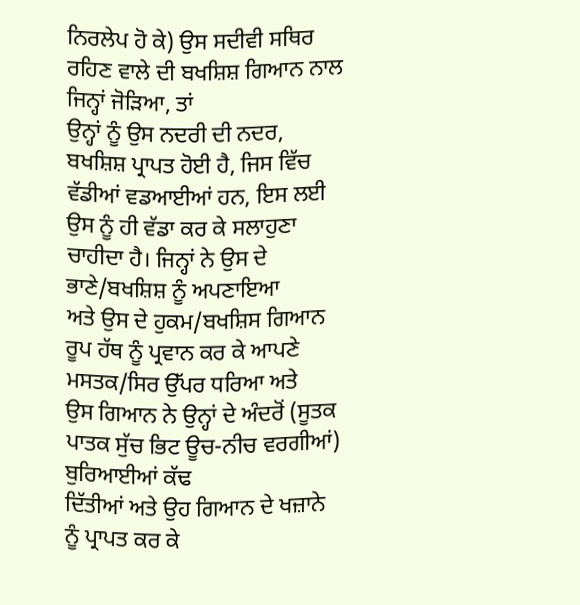ਨਿਰਲੇਪ ਹੋ ਕੇ) ਉਸ ਸਦੀਵੀ ਸਥਿਰ ਰਹਿਣ ਵਾਲੇ ਦੀ ਬਖਸ਼ਿਸ਼ ਗਿਆਨ ਨਾਲ ਜਿਨ੍ਹਾਂ ਜੋੜਿਆ, ਤਾਂ
ਉਨ੍ਹਾਂ ਨੂੰ ਉਸ ਨਦਰੀ ਦੀ ਨਦਰ, ਬਖਸ਼ਿਸ਼ ਪ੍ਰਾਪਤ ਹੋਈ ਹੈ, ਜਿਸ ਵਿੱਚ ਵੱਡੀਆਂ ਵਡਆਈਆਂ ਹਨ, ਇਸ ਲਈ
ਉਸ ਨੂੰ ਹੀ ਵੱਡਾ ਕਰ ਕੇ ਸਲਾਹੁਣਾ ਚਾਹੀਦਾ ਹੈ। ਜਿਨ੍ਹਾਂ ਨੇ ਉਸ ਦੇ ਭਾਣੇ/ਬਖਸ਼ਿਸ਼ ਨੂੰ ਅਪਣਾਇਆ
ਅਤੇ ਉਸ ਦੇ ਹੁਕਮ/ਬਖਸ਼ਿਸ ਗਿਆਨ ਰੂਪ ਹੱਥ ਨੂੰ ਪ੍ਰਵਾਨ ਕਰ ਕੇ ਆਪਣੇ ਮਸਤਕ/ਸਿਰ ਉੱਪਰ ਧਰਿਆ ਅਤੇ
ਉਸ ਗਿਆਨ ਨੇ ਉਨ੍ਹਾਂ ਦੇ ਅੰਦਰੋਂ (ਸੂਤਕ ਪਾਤਕ ਸੁੱਚ ਭਿਟ ਊਚ-ਨੀਚ ਵਰਗੀਆਂ) ਬੁਰਿਆਈਆਂ ਕੱਢ
ਦਿੱਤੀਆਂ ਅਤੇ ਉਹ ਗਿਆਨ ਦੇ ਖਜ਼ਾਨੇ ਨੂੰ ਪ੍ਰਾਪਤ ਕਰ ਕੇ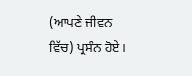(ਆਪਣੇ ਜੀਵਨ ਵਿੱਚ) ਪ੍ਰਸੰਨ ਹੋਏ।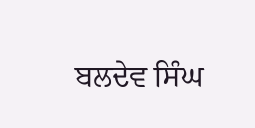ਬਲਦੇਵ ਸਿੰਘ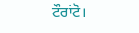ਟੌਰਾਂਟੋ।